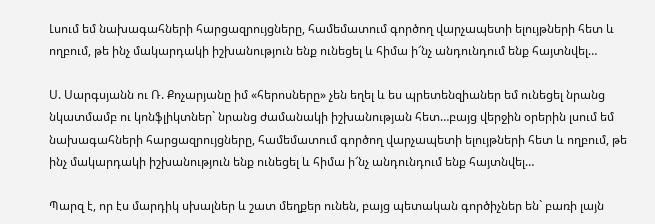Լսում եմ նախագահների հարցազրույցները, համեմատում գործող վարչապետի ելույթների հետ և ողբում, թե ինչ մակարդակի իշխանություն ենք ունեցել և հիմա ի՜նչ անդունդում ենք հայտնվել…

Ս. Սարգսյանն ու Ռ. Քոչարյանը իմ «հերոսները» չեն եղել և ես պրետենզիաներ եմ ունեցել նրանց նկատմամբ ու կոնֆլիկտներ` նրանց ժամանակի իշխանության հետ…բայց վերջին օրերին լսում եմ նախագահների հարցազրույցները, համեմատում գործող վարչապետի ելույթների հետ և ողբում, թե ինչ մակարդակի իշխանություն ենք ունեցել և հիմա ի՜նչ անդունդում ենք հայտնվել…

Պարզ է, որ էս մարդիկ սխալներ և շատ մեղքեր ունեն, բայց պետական գործիչներ են` բառի լայն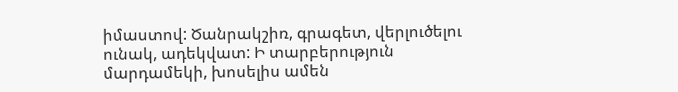իմաստով: Ծանրակշիռ, գրագետ, վերլուծելու ունակ, ադեկվատ: Ի տարբերություն մարդամեկի, խոսելիս ամեն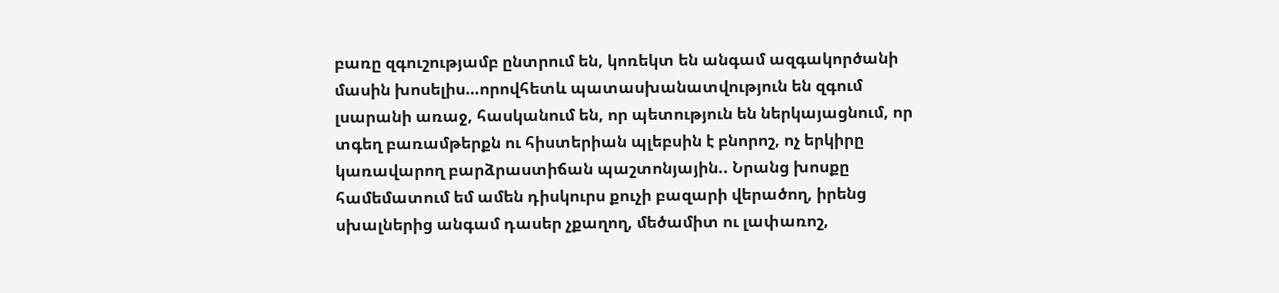բառը զգուշությամբ ընտրում են, կոռեկտ են անգամ ազգակործանի մասին խոսելիս…որովհետև պատասխանատվություն են զգում լսարանի առաջ, հասկանում են, որ պետություն են ներկայացնում, որ տգեղ բառամթերքն ու հիստերիան պլեբսին է բնորոշ, ոչ երկիրը կառավարող բարձրաստիճան պաշտոնյային.. Նրանց խոսքը համեմատում եմ ամեն դիսկուրս քուչի բազարի վերածող, իրենց սխալներից անգամ դասեր չքաղող, մեծամիտ ու լափառոշ,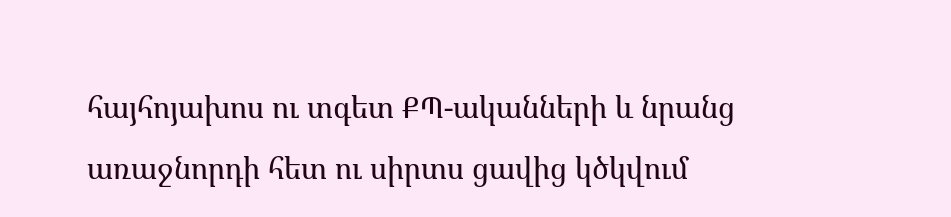հայհոյախոս ու տգետ ՔՊ-ականների և նրանց առաջնորդի հետ ու սիրտս ցավից կծկվում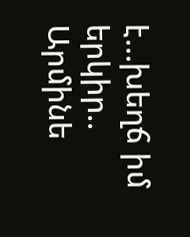է…խեղճ իմ երկիր.. Արմինե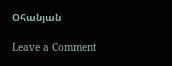Օհանյան

Leave a Comment